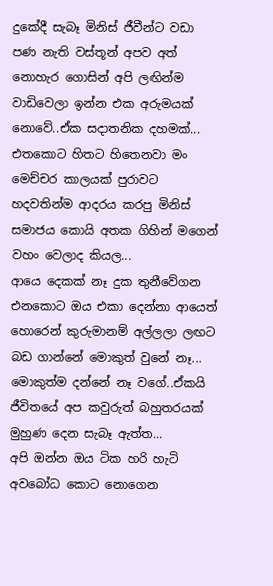දුකේදී සැබෑ මිනිස් ජීවීන්ට වඩා පණ නැති වස්තූන් අපව අත් නොහැර ගොසින් අපි ලඟින්ම වාඩිවෙලා ඉන්න එක අරුමයක් නොවේ..ඒක සදාතනික දහමක්...
එතකොට හිතට හිතෙනවා මං මෙච්චර කාලයක් පුරාවට හදවතින්ම ආදරය කරපු මිනිස් සමාජය කොයි අතක ගිහින් මගෙන් වහං වෙලාද කියල...
ආයෙ දෙකක් නෑ දුක තුනීවේගන එනකොට ඔය එකා දෙන්නා ආයෙත් හොරෙන් කුරුමානම් අල්ලලා ලඟට බඩ ගාන්නේ මොකුත් වුනේ නෑ... මොකුත්ම දන්නේ නෑ වගේ..ඒකයි ජීවිතයේ අප කවුරුත් බහුතරයක් මුහුණ දෙන සැබෑ ඇත්ත...
අපි ඔන්න ඔය ටික හරි හැටි අවබෝධ කොට නොගෙන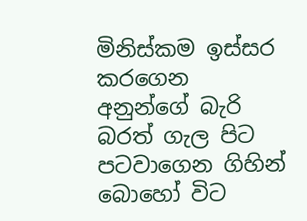මිනිස්කම ඉස්සර කරගෙන අනුන්ගේ බැරි බරත් ගැල පිට පටවාගෙන ගිහින් බොහෝ විට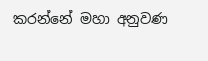කරන්නේ මහා අනුවණ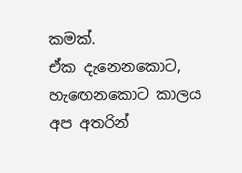කමක්.
ඒක දැනෙනකොට, හැඟෙනකොට කාලය අප අතරින්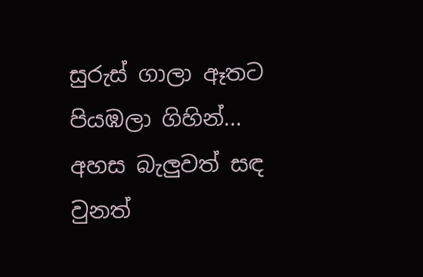සුරුස් ගාලා ඈතට පියඹලා ගිහින්...
අහස බැලුවත් සඳ වුනත්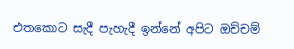එතකොට සැදී පැහැදී ඉන්නේ අපිට ඔච්චම්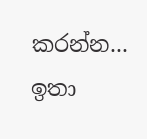කරන්න...
ඉතා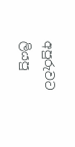අපුරුවට ලියපු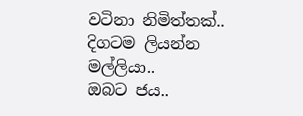වටිනා නිමිත්තක්..
දිගටම ලියන්න මල්ලියා..
ඔබට ජය..